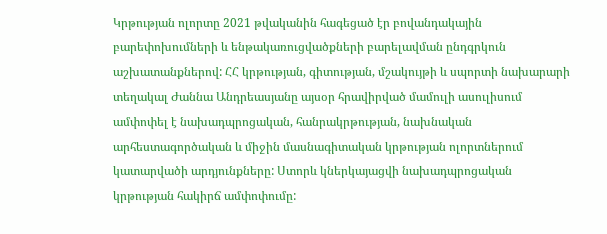Կրթության ոլորտը 2021 թվականին հագեցած էր բովանդակային բարեփոխումների և ենթակառուցվածքների բարելավման ընդգրկուն աշխատանքներով: ՀՀ կրթության, գիտության, մշակույթի և սպորտի նախարարի տեղակալ Ժաննա Անդրեասյանը այսօր հրավիրված մամուլի ասուլիսում ամփոփել է նախադպրոցական, հանրակրթության, նախնական արհեստագործական և միջին մասնագիտական կրթության ոլորտներում կատարվածի արդյունքները: Ստորև կներկայացվի նախադպրոցական կրթության հակիրճ ամփոփումը: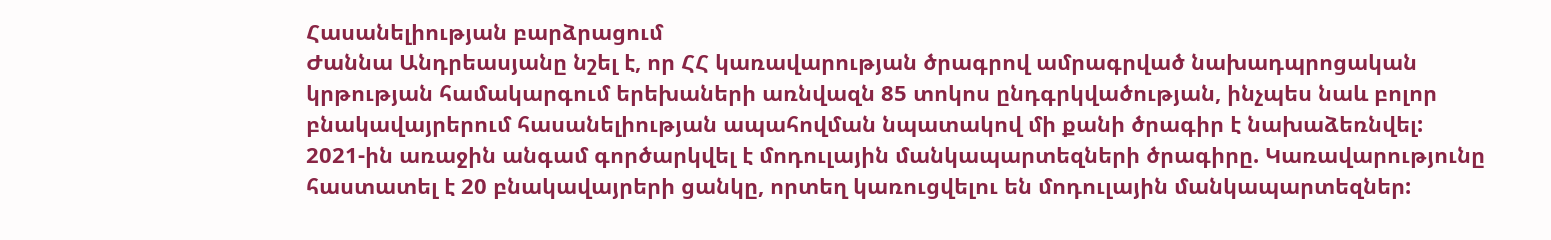Հասանելիության բարձրացում
Ժաննա Անդրեասյանը նշել է, որ ՀՀ կառավարության ծրագրով ամրագրված նախադպրոցական կրթության համակարգում երեխաների առնվազն 85 տոկոս ընդգրկվածության, ինչպես նաև բոլոր բնակավայրերում հասանելիության ապահովման նպատակով մի քանի ծրագիր է նախաձեռնվել: 2021-ին առաջին անգամ գործարկվել է մոդուլային մանկապարտեզների ծրագիրը. Կառավարությունը հաստատել է 20 բնակավայրերի ցանկը, որտեղ կառուցվելու են մոդուլային մանկապարտեզներ: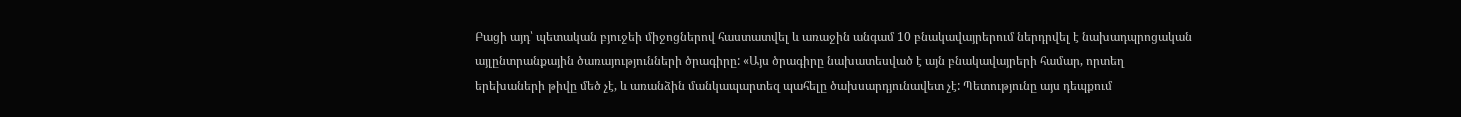Բացի այդ՝ պետական բյուջեի միջոցներով հաստատվել և առաջին անգամ 10 բնակավայրերում ներդրվել է նախադպրոցական այլընտրանքային ծառայությունների ծրագիրը: «Այս ծրագիրը նախատեսված է այն բնակավայրերի համար, որտեղ երեխաների թիվը մեծ չէ, և առանձին մանկապարտեզ պահելը ծախսարդյունավետ չէ: Պետությունը այս դեպքում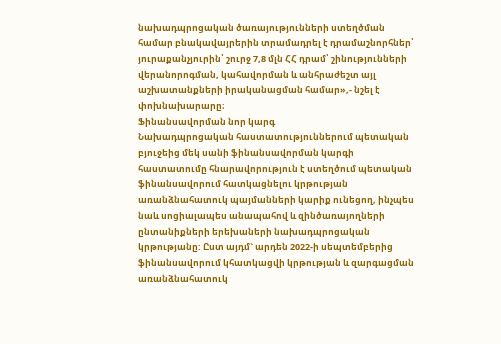նախադպրոցական ծառայությունների ստեղծման համար բնակավայրերին տրամադրել է դրամաշնորհներ՝ յուրաքանչյուրին՝ շուրջ 7,8 մլն ՀՀ դրամ՝ շինությունների վերանորոգման, կահավորման և անհրաժեշտ այլ աշխատանքների իրականացման համար»,- նշել է փոխնախարարը։
Ֆինանսավորման նոր կարգ
Նախադպրոցական հաստատություններում պետական բյուջեից մեկ սանի ֆինանսավորման կարգի հաստատումը հնարավորություն է ստեղծում պետական ֆինանսավորում հատկացնելու կրթության առանձնահատուկ պայմանների կարիք ունեցող, ինչպես նաև սոցիալապես անապահով և զինծառայողների ընտանիքների երեխաների նախադպրոցական կրթությանը: Ըստ այդմ` արդեն 2022-ի սեպտեմբերից ֆինանսավորում կհատկացվի կրթության և զարգացման առանձնահատուկ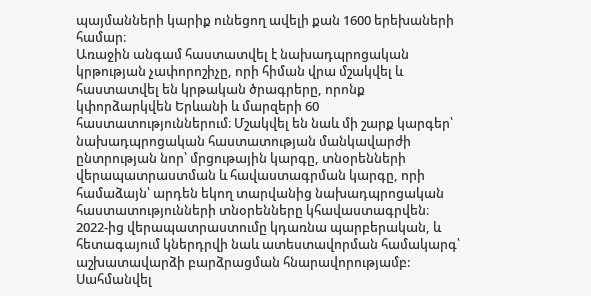պայմանների կարիք ունեցող ավելի քան 1600 երեխաների համար։
Առաջին անգամ հաստատվել է նախադպրոցական կրթության չափորոշիչը, որի հիման վրա մշակվել և հաստատվել են կրթական ծրագրերը, որոնք կփորձարկվեն Երևանի և մարզերի 60 հաստատություններում։ Մշակվել են նաև մի շարք կարգեր՝ նախադպրոցական հաստատության մանկավարժի ընտրության նոր՝ մրցութային կարգը, տնօրենների վերապատրաստման և հավաստագրման կարգը, որի համաձայն՝ արդեն եկող տարվանից նախադպրոցական հաստատությունների տնօրենները կհավաստագրվեն։ 2022-ից վերապատրաստումը կդառնա պարբերական, և հետագայում կներդրվի նաև ատեստավորման համակարգ՝ աշխատավարձի բարձրացման հնարավորությամբ: Սահմանվել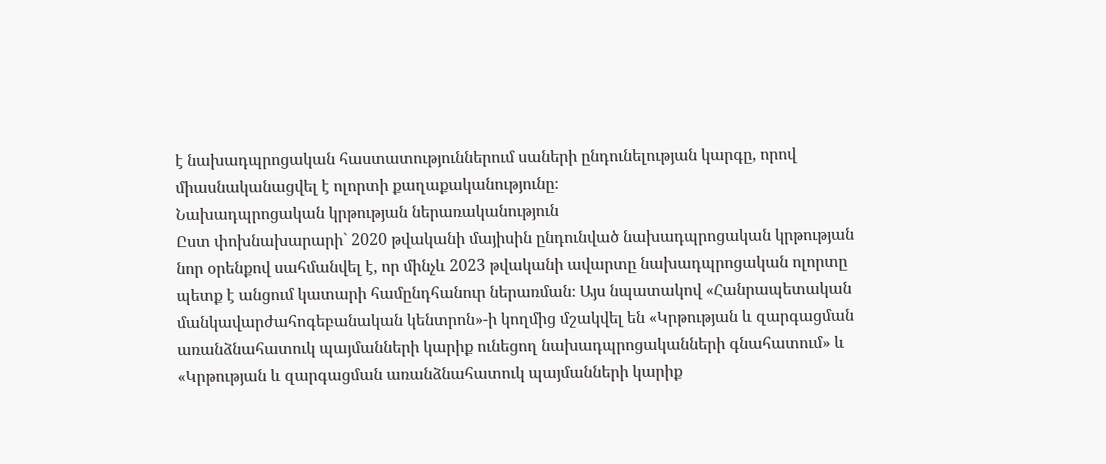է նախադպրոցական հաստատություններում սաների ընդունելության կարգը, որով միասնականացվել է ոլորտի քաղաքականությունը։
Նախադպրոցական կրթության ներառականություն
Ըստ փոխնախարարի` 2020 թվականի մայիսին ընդունված նախադպրոցական կրթության նոր օրենքով սահմանվել է, որ մինչև 2023 թվականի ավարտը նախադպրոցական ոլորտը պետք է անցում կատարի համընդհանուր ներառման։ Այս նպատակով «Հանրապետական մանկավարժահոգեբանական կենտրոն»-ի կողմից մշակվել են «Կրթության և զարգացման առանձնահատուկ պայմանների կարիք ունեցող նախադպրոցականների գնահատում» և «Կրթության և զարգացման առանձնահատուկ պայմանների կարիք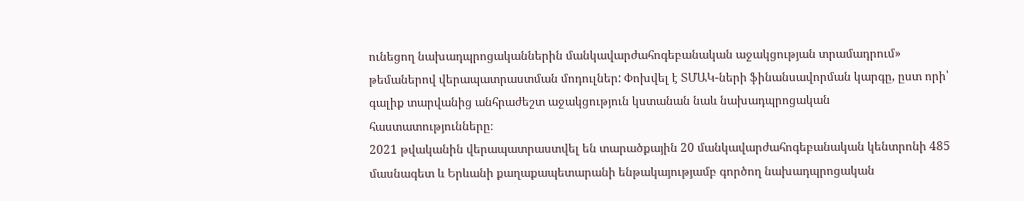ունեցող նախադպրոցականներին մանկավարժահոգեբանական աջակցության տրամադրում» թեմաներով վերապատրաստման մոդուլներ: Փոխվել է ՏՄԱԿ-ների ֆինանսավորման կարգը, ըստ որի՝ գալիք տարվանից անհրաժեշտ աջակցություն կստանան նաև նախադպրոցական հաստատությունները։
2021 թվականին վերապատրաստվել են տարածքային 20 մանկավարժահոգեբանական կենտրոնի 485 մասնագետ և Երևանի քաղաքապետարանի ենթակայությամբ գործող նախադպրոցական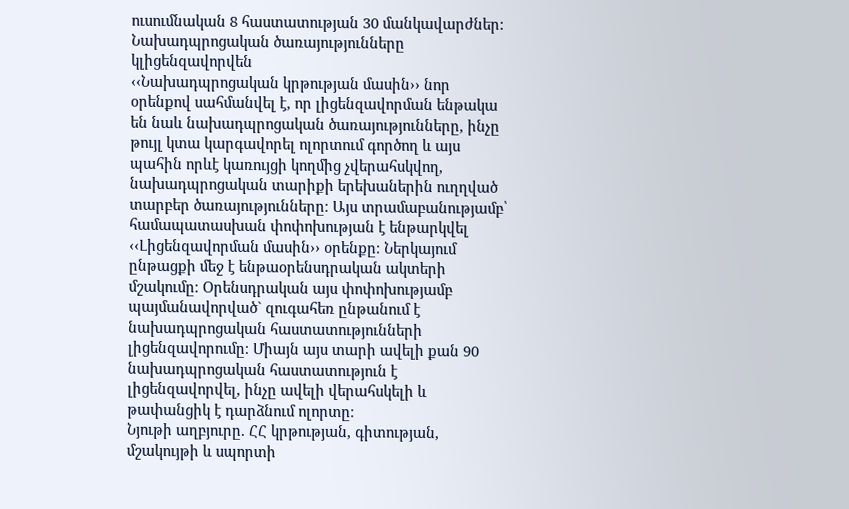ուսումնական 8 հաստատության 30 մանկավարժներ:
Նախադպրոցական ծառայությունները կլիցենզավորվեն
‹‹Նախադպրոցական կրթության մասին›› նոր օրենքով սահմանվել է, որ լիցենզավորման ենթակա են նաև նախադպրոցական ծառայությունները, ինչը թույլ կտա կարգավորել ոլորտում գործող և այս պահին որևէ կառույցի կողմից չվերահսկվող, նախադպրոցական տարիքի երեխաներին ուղղված տարբեր ծառայությունները։ Այս տրամաբանությամբ՝ համապատասխան փոփոխության է ենթարկվել ‹‹Լիցենզավորման մասին›› օրենքը։ Ներկայում ընթացքի մեջ է ենթաօրենսդրական ակտերի մշակումը։ Օրենսդրական այս փոփոխությամբ պայմանավորված` զուգահեռ ընթանում է նախադպրոցական հաստատությունների լիցենզավորումը։ Միայն այս տարի ավելի քան 90 նախադպրոցական հաստատություն է լիցենզավորվել, ինչը ավելի վերահսկելի և թափանցիկ է դարձնում ոլորտը։
Նյութի աղբյուրը. ՀՀ կրթության, գիտության, մշակույթի և սպորտի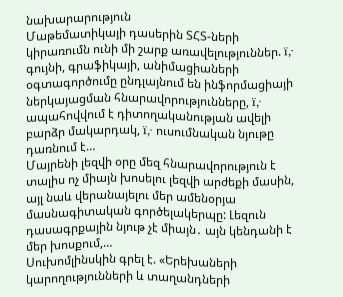նախարարություն
Մաթեմատիկայի դասերին ՏՀՏ-ների կիրառումն ունի մի շարք առավելություններ. ï‚· գույնի, գրաֆիկայի, անիմացիաների օգտագործումը ընդլայնում են ինֆորմացիայի ներկայացման հնարավորությունները, ï‚· ապահովվում է դիտողականության ավելի բարձր մակարդակ, ï‚· ուսումնական նյութը դառնում է…
Մայրենի լեզվի օրը մեզ հնարավորություն է տալիս ոչ միայն խոսելու լեզվի արժեքի մասին, այլ նաև վերանայելու մեր ամենօրյա մասնագիտական գործելակերպը: Լեզուն դասագրքային նյութ չէ միայն․ այն կենդանի է մեր խոսքում,…
Սուխոմլինսկին գրել է. «Երեխաների կարողությունների և տաղանդների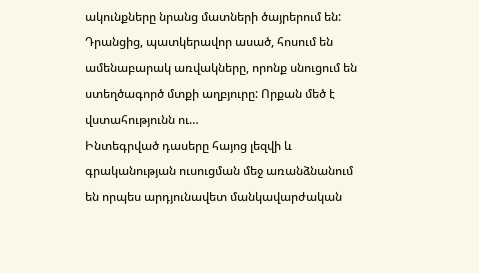ակունքները նրանց մատների ծայրերում են: Դրանցից, պատկերավոր ասած, հոսում են ամենաբարակ առվակները, որոնք սնուցում են ստեղծագործ մտքի աղբյուրը: Որքան մեծ է վստահությունն ու…
Ինտեգրված դասերը հայոց լեզվի և գրականության ուսուցման մեջ առանձնանում են որպես արդյունավետ մանկավարժական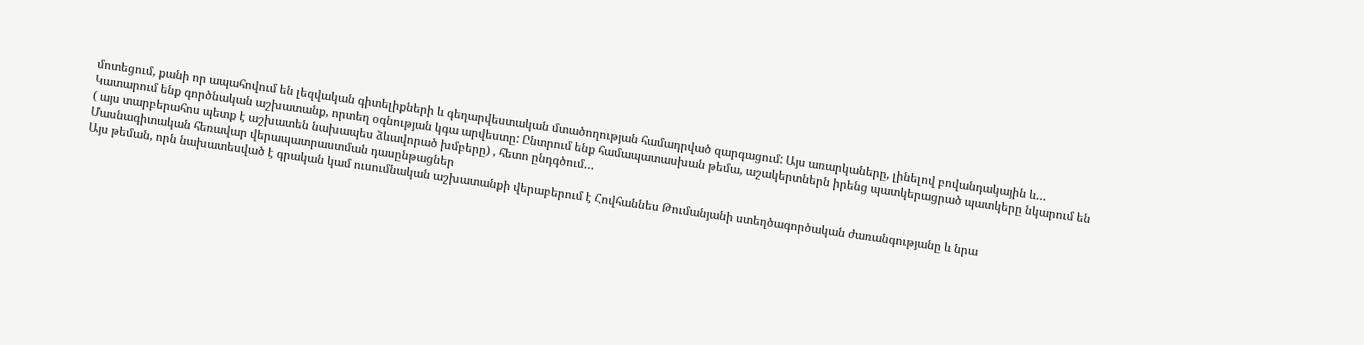մոտեցում, քանի որ ապահովում են լեզվական գիտելիքների և գեղարվեստական մտածողության համադրված զարգացում: Այս առարկաները, լինելով բովանդակային և…
Կատարում ենք գործնական աշխատանք, որտեղ օգնության կգա արվեստը: Ընտրում ենք համապատասխան թեմա, աշակերտներն իրենց պատկերացրած պատկերը նկարում են ( այս տարբերահոս պետք է աշխատեն նախապես ձևավորած խմբերը) , հետո ընդգծում…
Մասնագիտական հեռավար վերապատրաստման դասընթացներ
Այս թեման, որն նախատեսված է գրական կամ ուսումնական աշխատանքի վերաբերում է Հովհաննես Թումանյանի ստեղծագործական ժառանգությանը և նրա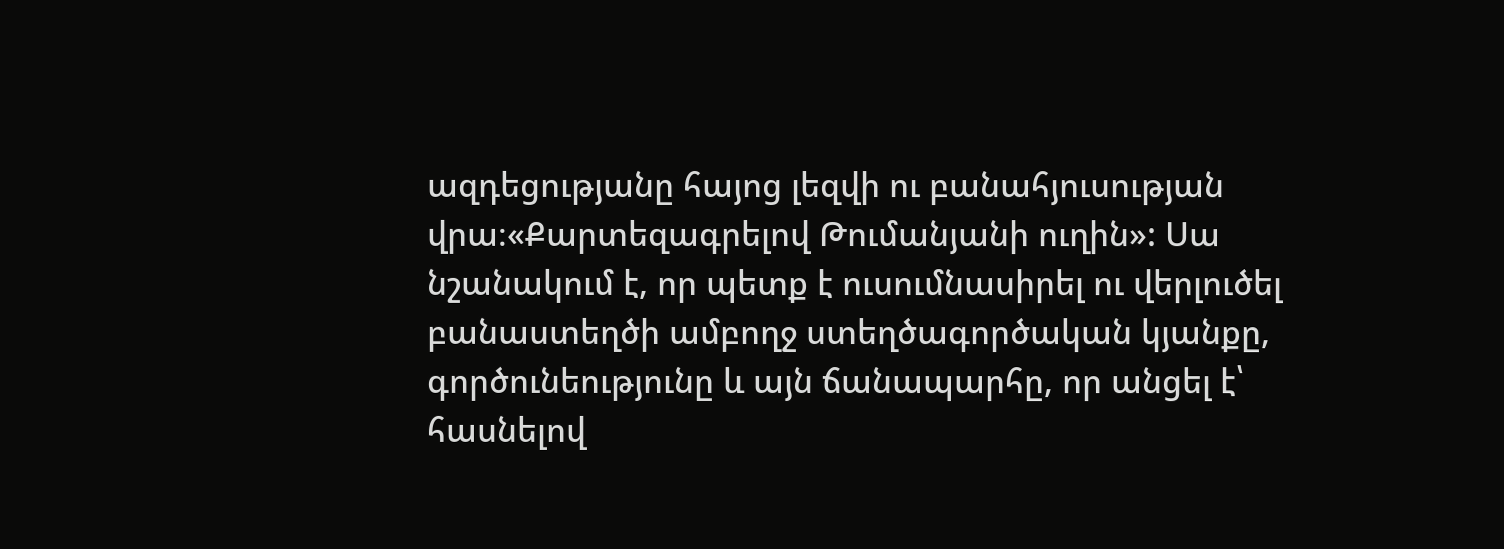ազդեցությանը հայոց լեզվի ու բանահյուսության վրա։«Քարտեզագրելով Թումանյանի ուղին»: Սա նշանակում է, որ պետք է ուսումնասիրել ու վերլուծել բանաստեղծի ամբողջ ստեղծագործական կյանքը, գործունեությունը և այն ճանապարհը, որ անցել է՝ հասնելով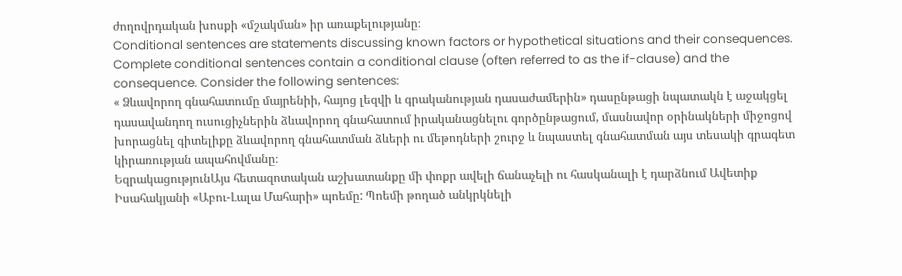ժողովրդական խոսքի «մշակման» իր առաքելությանը։
Conditional sentences are statements discussing known factors or hypothetical situations and their consequences. Complete conditional sentences contain a conditional clause (often referred to as the if-clause) and the consequence. Consider the following sentences:
« Ձևավորող գնահատումը մայրենիի, հայոց լեզվի և գրականության դասաժամերին» դասընթացի նպատակն է աջակցել դասավանդող ուսուցիչներին ձևավորող գնահատում իրականացնելու գործընթացում, մասնավոր օրինակների միջոցով խորացնել գիտելիքը ձևավորող գնահատման ձևերի ու մեթոդների շուրջ և նպաստել գնահատման այս տեսակի գրագետ կիրառության ապահովմանը։
ԵզրակացությունԱյս հետազոտական աշխատանքը մի փոքր ավելի ճանաչելի ու հասկանալի է դարձնում Ավետիք Իսահակյանի «Աբու-Լալա Մահարի» պոեմը: Պոեմի թողած անկրկնելի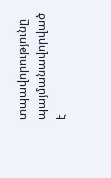տպավորությունը պայմանավորված է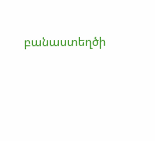բանաստեղծի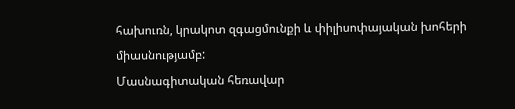հախուռն, կրակոտ զգացմունքի և փիլիսոփայական խոհերի միասնությամբ:
Մասնագիտական հեռավար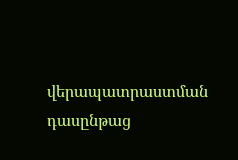վերապատրաստման դասընթաց